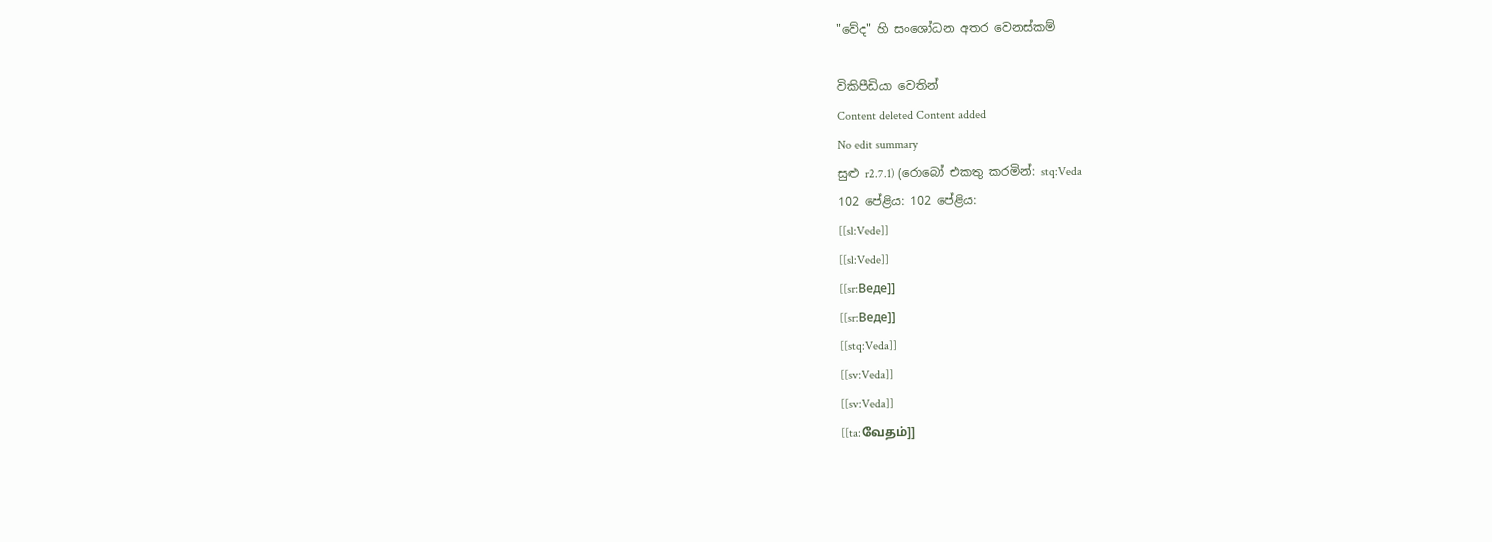"වේද" හි සංශෝධන අතර වෙනස්කම්

විකිපීඩියා වෙතින්
Content deleted Content added
No edit summary
සුළු r2.7.1) (රොබෝ එකතු කරමින්: stq:Veda
102 පේළිය: 102 පේළිය:
[[sl:Vede]]
[[sl:Vede]]
[[sr:Веде]]
[[sr:Веде]]
[[stq:Veda]]
[[sv:Veda]]
[[sv:Veda]]
[[ta:வேதம்]]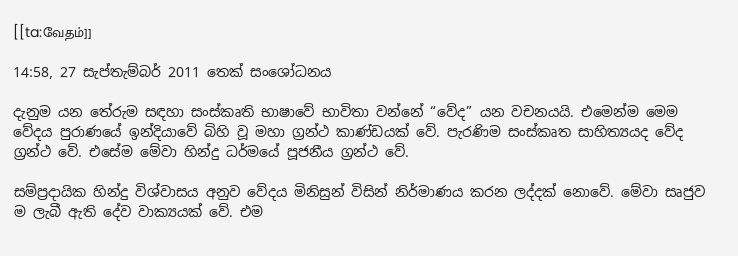[[ta:வேதம்]]

14:58, 27 සැප්තැම්බර් 2011 තෙක් සංශෝධනය

දැනුම යන තේරුම සඳහා සංස්කෘති භාෂාවේ භාවිතා වන්නේ “වේද” යන වචනයයි. එමෙන්ම මෙම වේදය පුරාණයේ ඉන්දියාවේ බිහි වූ මහා ග්‍රන්ථ කාණ්ඩයක් වේ. පැරණිම සංස්කෘත සාහිත්‍යයද වේද ග්‍රන්ථ වේ. එසේම ‍මේවා හින්දු ධර්මයේ පූජනීය ග්‍රන්ථ වේ.

සම්ප්‍රදායික හින්දු විශ්වාසය අනුව වේදය මිනිසුන් විසින් නිර්මාණය කරන ලද්දක් නොවේ. මේවා සෘජුව ම ලැබී ඇති දේව වාක්‍යයක් වේ. එම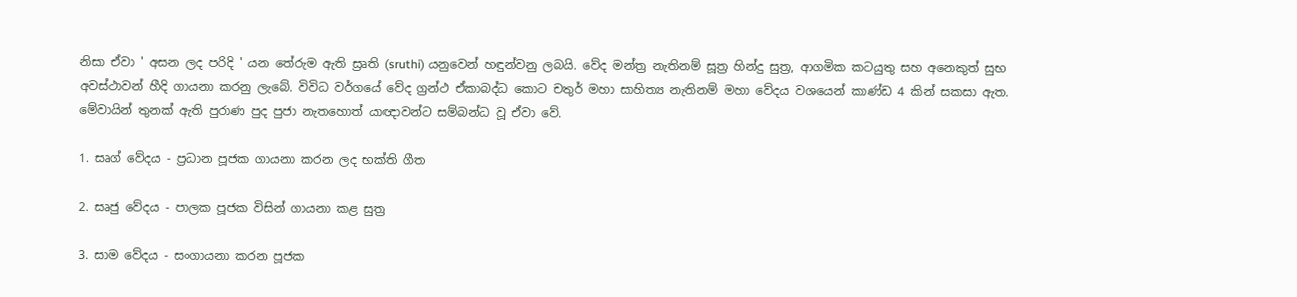නිසා ඒවා ' අසන ලද පරිදි ' යන තේරුම ඇති ස්‍රෘති (sruthi) යනුවෙන් හඳුන්වනු ලබයි. වේද මන්ත්‍ර නැතිනම් සූත්‍ර හින්දු සුත්‍ර, ආගමික කටයුතු සහ අනෙකුත් සුභ අවස්ථාවන් හීදි ගායනා කරනු ලැබේ. විවිධ වර්ගයේ වේද ග්‍රන්ථ ඒකාබද්ධ කොට චතුර් මහා සාහිත්‍ය නැතිනම් මහා වේදය වශයෙන් කාණ්ඩ 4 කින් සකසා ඇත. මේවායින් තුනක් ඇති පුරාණ පුද පුජා නැතහොත් යාඥාවන්ට සම්බන්ධ වූ ඒවා වේ.

1. සෘග් වේදය - ප්‍රධාන පූජක ගායනා කරන ලද භක්ති ගීත

2. සෘජු වේදය - පාලක පූජක විසින් ගායනා කළ සුත්‍ර

3. සාම වේදය - සංගායනා කරන පූජක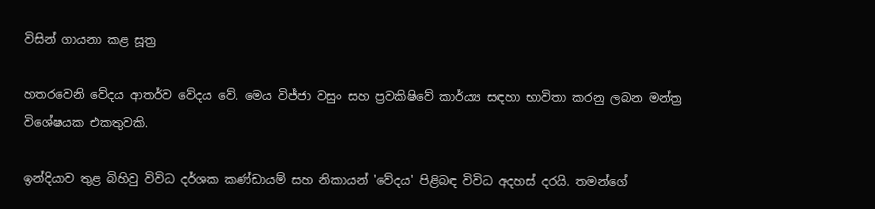විසින් ගායනා කළ සූත්‍ර

හතරවෙනි වේදය ආතර්ව වේදය වේ. මෙය විජ්ජා වසුං සහ ප්‍රවකිෂිවේ කාර්ය්‍ය සඳහා භාවිතා කරනු ලබන මන්ත්‍ර විශේෂයක එකතුවකි.

ඉන්දියාව තුළ බිහිවු විවිධ දර්ශක කණ්ඩායම් සහ නිකා‍යන් 'වේදය' පිළිබඳ විවිධ අදහස් දරයි. තමන්ගේ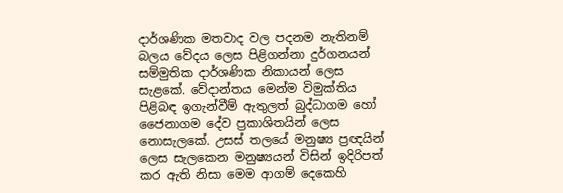දාර්ශණික මතවාද වල පදනම නැතිනම් බලය වේදය ලෙස පිළිගන්නා දුර්ගනයන් සම්මුතික දාර්ශණික නිකායන් ලෙස සැළකේ. වේදාන්තය මෙන්ම විමුක්තිය පිළිබඳ ඉගැන්වීම් ඇතුලත් බුද්ධාගම හෝ ජෛනාගම දේව ප්‍රකාශිතයින් ලෙස නොසැලකේ. උසස් තලයේ මනුෂ්‍ය ප්‍රඥයින් ලෙස සැලකෙන මනුෂ්‍යයන් විසින් ඉදිරිපත් කර ඇති නිසා මෙම ආගම් දෙකෙහි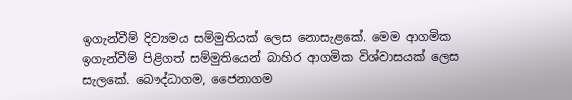ඉගැන්වීම් දිව්‍යමය සම්මුතියක් ලෙස නොසැළකේ. මෙම ආගමික ඉගැන්වීම් පිළිගත් සම්මුතියෙන් බාහිර ආගමික විශ්වාසයක් ලෙස සැලකේ. බෞද්ධාගම, ජෛනාගම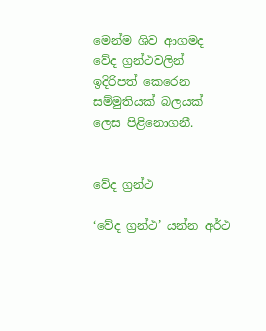මෙන්ම ශිව ආගමද වේද ග්‍රන්ථවලින් ඉදිරිපත් කෙරෙන සම්මුතියක් බලයක් ලෙස පිළිනොගනී.


වේද ග්‍රන්ථ

‘වේද ග්‍රන්ථ’ යන්න අර්ථ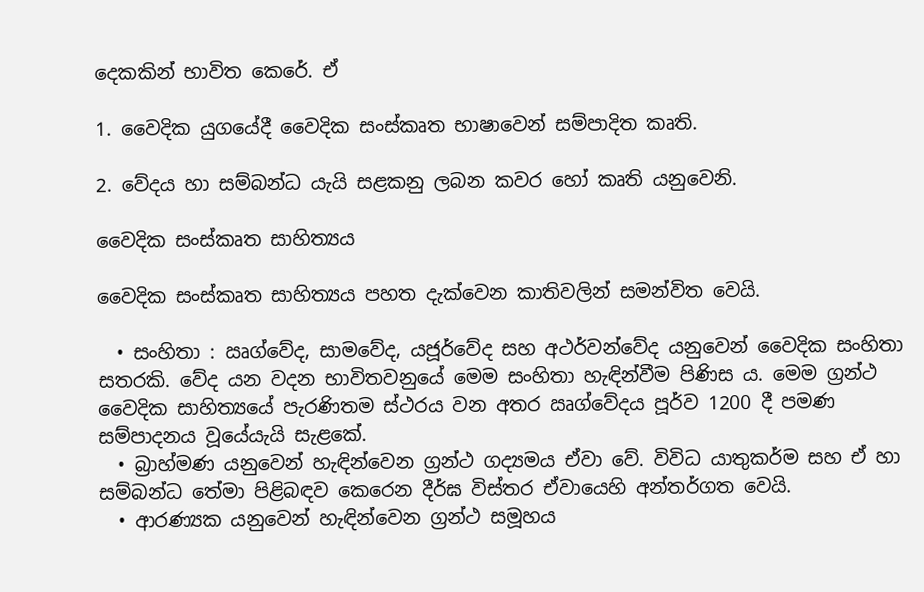දෙකකින් භාවිත කෙරේ. ඒ

1. වෛදික යුගයේදී වෛදික සංස්කෘත භාෂාවෙන් සම්පාදිත කෘති.

2. වේදය හා සම්බන්ධ යැයි සළකනු ලබන කවර හෝ කෘති යනුවෙනි.

වෛදික සංස්කෘත සාහිත්‍යය

වෛදික සංස්කෘත සාහිත්‍යය පහත දැක්වෙන කාතිවලින් සමන්විත වෙයි.

  • සංහිතා : ඍග්වේද, සාමවේද, යජූර්වේද සහ අථර්වන්වේද යනුවෙන් වෛදික සංහිතා සතරකි. වේද යන වදන භාවිතවනුයේ මෙම සංහිතා හැඳින්වීම පිණිස ය. මෙම ග්‍රන්ථ වෛදික සාහිත්‍යයේ පැරණිතම ස්ථරය වන අතර ඍග්වේදය පූර්ව 1200 දී පමණ සම්පාදනය වූයේයැයි සැළකේ.
  • බ්‍රාහ්මණ යනුවෙන් හැඳින්වෙන ග්‍රන්ථ ගද්‍යමය ඒවා වේ. විවිධ යාතුකර්ම සහ ඒ හා සම්බන්ධ තේමා පිළිබඳව කෙරෙන දීර්ඝ විස්තර ඒවායෙහි අන්තර්ගත වෙයි.
  • ආරණ්‍යක යනුවෙන් හැඳින්වෙන ග්‍රන්ථ සමූහය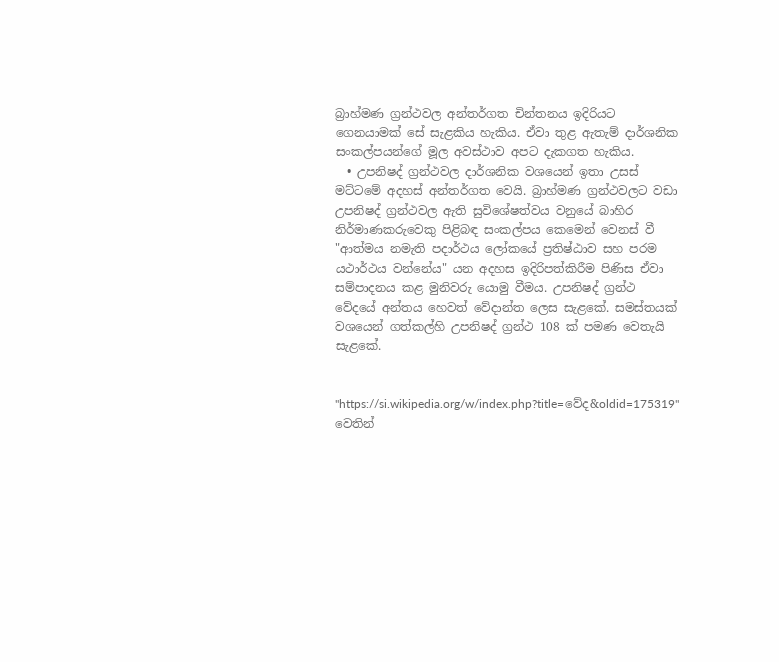බ්‍රාහ්මණ ග්‍රන්ථවල අන්තර්ගත චින්තනය ඉදිරියට ගෙනයාමක් සේ සැළකිය හැකිය. ඒවා තුළ ඇතැම් දාර්ශනික සංකල්පයන්ගේ මූල අවස්ථාව අපට දැකගත හැකිය.
  • උපනිෂද් ග්‍රන්ථවල දාර්ශනික වශයෙන් ඉතා උසස් මට්ටමේ අදහස් අන්තර්ගත වෙයි. බ්‍රාහ්මණ ග්‍රන්ථවලට වඩා උපනිෂද් ග්‍රන්ථවල ඇති සුවිශේෂත්වය වනුයේ බාහිර නිර්මාණකරුවෙකු පිළිබඳ සංකල්පය කෙමෙන් වෙනස් වී "ආත්මය නමැති පදාර්ථය ලෝකයේ ප්‍රතිෂ්ඨාව සහ පරම යථාර්ථය වන්නේය" යන අදහස ඉදිරිපත්කිරීම පිණිස ඒවා සම්පාදනය කළ මුනිවරු යොමු වීමය. උපනිෂද් ග්‍රන්ථ වේදයේ අන්තය හෙවත් වේදාන්ත ලෙස සැළකේ. සමස්තයක් වශයෙන් ගත්කල්හි උපනිෂද් ග්‍රන්ථ 108 ක් පමණ වෙතැයි සැළකේ.


"https://si.wikipedia.org/w/index.php?title=වේද&oldid=175319" වෙතින්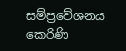සම්ප්‍රවේශනය කෙරිණි